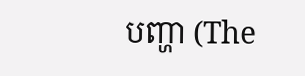បញ្ហា (The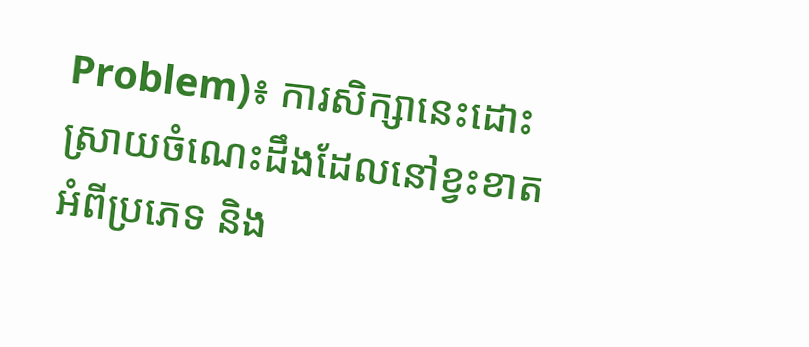Problem)៖ ការសិក្សានេះដោះស្រាយចំណេះដឹងដែលនៅខ្វះខាតអំពីប្រភេទ និង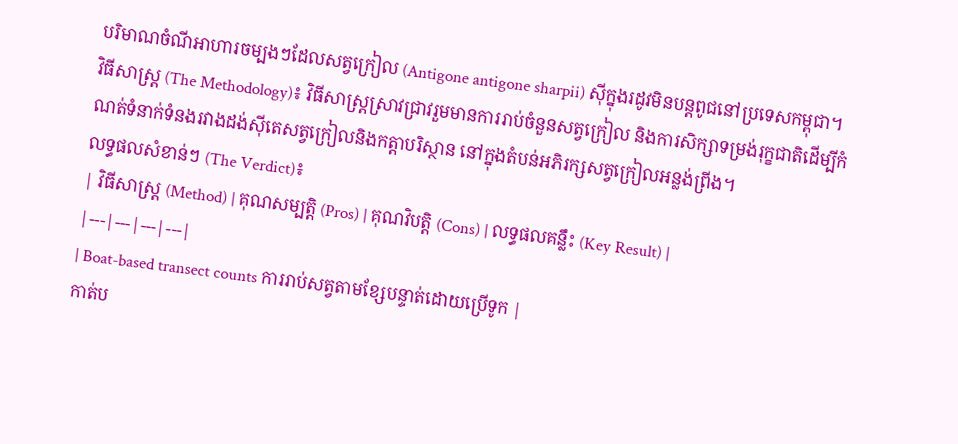បរិមាណចំណីអាហារចម្បងៗដែលសត្វក្រៀល (Antigone antigone sharpii) ស៊ីក្នុងរដូវមិនបន្តពូជនៅប្រទេសកម្ពុជា។
វិធីសាស្ត្រ (The Methodology)៖ វិធីសាស្ត្រស្រាវជ្រាវរួមមានការរាប់ចំនួនសត្វក្រៀល និងការសិក្សាទម្រង់រុក្ខជាតិដើម្បីកំណត់ទំនាក់ទំនងរវាងដង់ស៊ីតេសត្វក្រៀលនិងកត្តាបរិស្ថាន នៅក្នុងតំបន់អភិរក្សសត្វក្រៀលអន្លង់ព្រីង។
លទ្ធផលសំខាន់ៗ (The Verdict)៖
| វិធីសាស្ត្រ (Method) | គុណសម្បត្តិ (Pros) | គុណវិបត្តិ (Cons) | លទ្ធផលគន្លឹះ (Key Result) |
|---|---|---|---|
| Boat-based transect counts ការរាប់សត្វតាមខ្សែបន្ទាត់ដោយប្រើទូក |
កាត់ប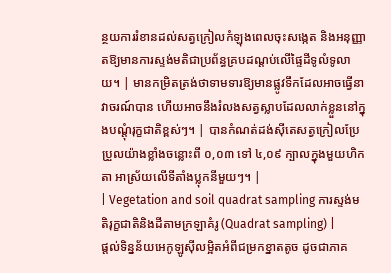ន្ថយការរំខានដល់សត្វក្រៀលកំឡុងពេលចុះសង្កេត និងអនុញ្ញាតឱ្យមានការស្ទង់មតិជាប្រព័ន្ធគ្របដណ្តប់លើផ្ទៃដីទូលំទូលាយ។ | មានកម្រិតត្រង់ថាទាមទារឱ្យមានផ្លូវទឹកដែលអាចធ្វើនាវាចរណ៍បាន ហើយអាចនឹងរំលងសត្វស្លាបដែលលាក់ខ្លួននៅក្នុងបណ្តុំរុក្ខជាតិខ្ពស់ៗ។ | បានកំណត់ដង់ស៊ីតេសត្វក្រៀលប្រែប្រួលយ៉ាងខ្លាំងចន្លោះពី ០,០៣ ទៅ ៤,០៩ ក្បាលក្នុងមួយហិកតា អាស្រ័យលើទីតាំងប្លុកនីមួយៗ។ |
| Vegetation and soil quadrat sampling ការស្ទង់មតិរុក្ខជាតិនិងដីតាមក្រឡាគំរូ (Quadrat sampling) |
ផ្តល់ទិន្នន័យអេកូឡូស៊ីលម្អិតអំពីជម្រកខ្នាតតូច ដូចជាភាគ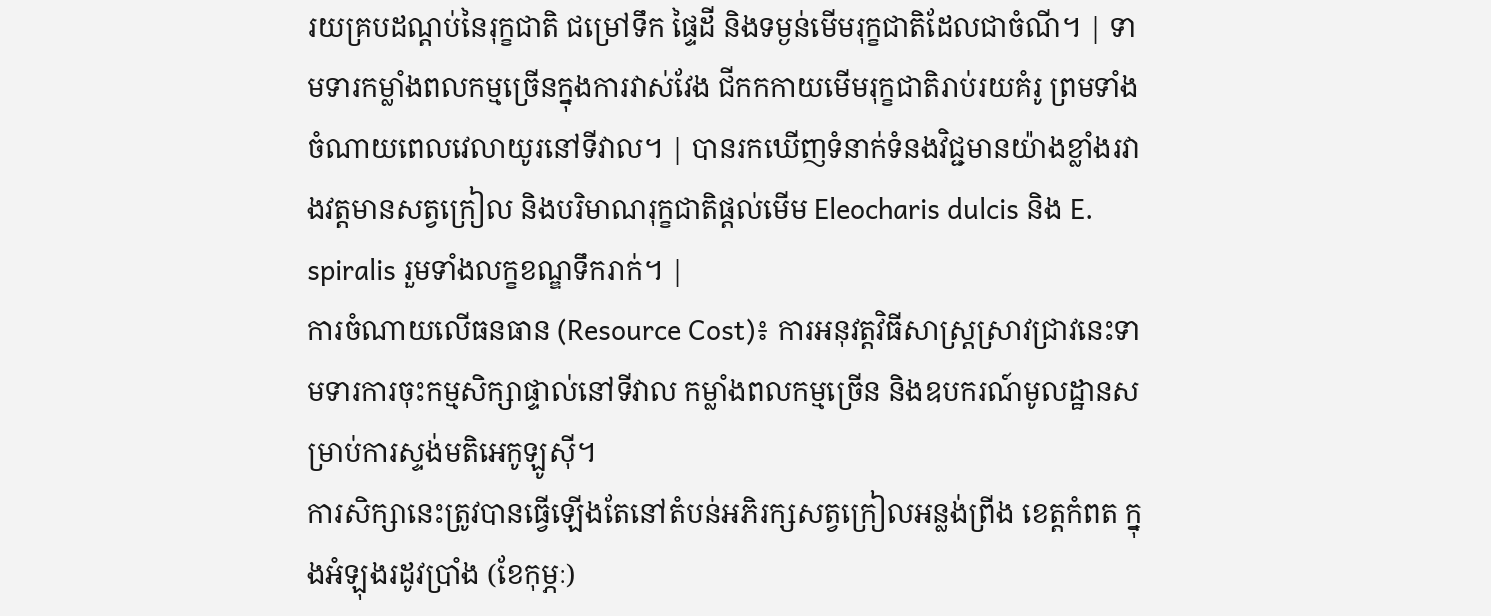រយគ្របដណ្តប់នៃរុក្ខជាតិ ជម្រៅទឹក ផ្ទៃដី និងទម្ងន់មើមរុក្ខជាតិដែលជាចំណី។ | ទាមទារកម្លាំងពលកម្មច្រើនក្នុងការវាស់វែង ជីកកកាយមើមរុក្ខជាតិរាប់រយគំរូ ព្រមទាំងចំណាយពេលវេលាយូរនៅទីវាល។ | បានរកឃើញទំនាក់ទំនងវិជ្ជមានយ៉ាងខ្លាំងរវាងវត្តមានសត្វក្រៀល និងបរិមាណរុក្ខជាតិផ្តល់មើម Eleocharis dulcis និង E. spiralis រួមទាំងលក្ខខណ្ឌទឹករាក់។ |
ការចំណាយលើធនធាន (Resource Cost)៖ ការអនុវត្តវិធីសាស្ត្រស្រាវជ្រាវនេះទាមទារការចុះកម្មសិក្សាផ្ទាល់នៅទីវាល កម្លាំងពលកម្មច្រើន និងឧបករណ៍មូលដ្ឋានសម្រាប់ការស្ទង់មតិអេកូឡូស៊ី។
ការសិក្សានេះត្រូវបានធ្វើឡើងតែនៅតំបន់អភិរក្សសត្វក្រៀលអន្លង់ព្រីង ខេត្តកំពត ក្នុងអំឡុងរដូវប្រាំង (ខែកុម្ភៈ)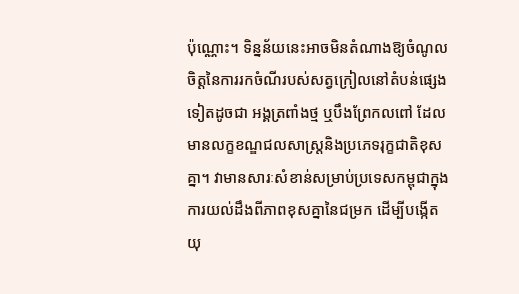ប៉ុណ្ណោះ។ ទិន្នន័យនេះអាចមិនតំណាងឱ្យចំណូលចិត្តនៃការរកចំណីរបស់សត្វក្រៀលនៅតំបន់ផ្សេងទៀតដូចជា អង្គត្រពាំងថ្ម ឬបឹងព្រែកលពៅ ដែលមានលក្ខខណ្ឌជលសាស្ត្រនិងប្រភេទរុក្ខជាតិខុសគ្នា។ វាមានសារៈសំខាន់សម្រាប់ប្រទេសកម្ពុជាក្នុងការយល់ដឹងពីភាពខុសគ្នានៃជម្រក ដើម្បីបង្កើតយុ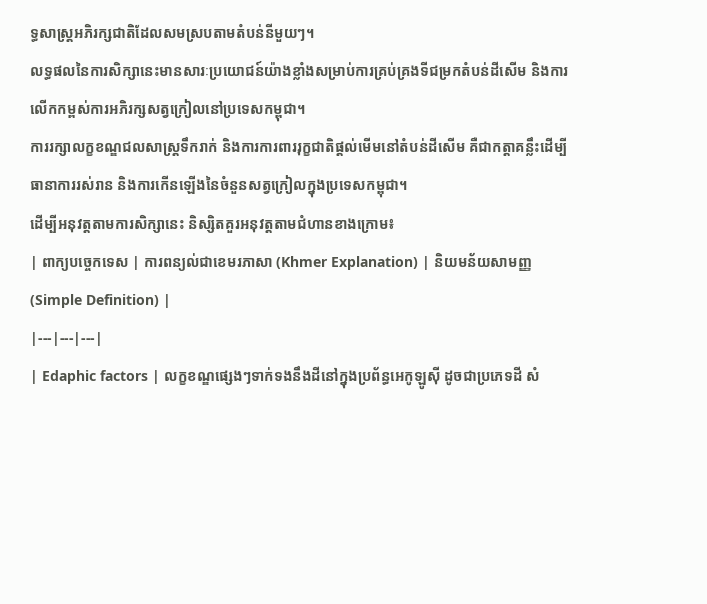ទ្ធសាស្ត្រអភិរក្សជាតិដែលសមស្របតាមតំបន់នីមួយៗ។
លទ្ធផលនៃការសិក្សានេះមានសារៈប្រយោជន៍យ៉ាងខ្លាំងសម្រាប់ការគ្រប់គ្រងទីជម្រកតំបន់ដីសើម និងការលើកកម្ពស់ការអភិរក្សសត្វក្រៀលនៅប្រទេសកម្ពុជា។
ការរក្សាលក្ខខណ្ឌជលសាស្ត្រទឹករាក់ និងការការពាររុក្ខជាតិផ្តល់មើមនៅតំបន់ដីសើម គឺជាកត្តាគន្លឹះដើម្បីធានាការរស់រាន និងការកើនឡើងនៃចំនួនសត្វក្រៀលក្នុងប្រទេសកម្ពុជា។
ដើម្បីអនុវត្តតាមការសិក្សានេះ និស្សិតគួរអនុវត្តតាមជំហានខាងក្រោម៖
| ពាក្យបច្ចេកទេស | ការពន្យល់ជាខេមរភាសា (Khmer Explanation) | និយមន័យសាមញ្ញ (Simple Definition) |
|---|---|---|
| Edaphic factors | លក្ខខណ្ឌផ្សេងៗទាក់ទងនឹងដីនៅក្នុងប្រព័ន្ធអេកូឡូស៊ី ដូចជាប្រភេទដី សំ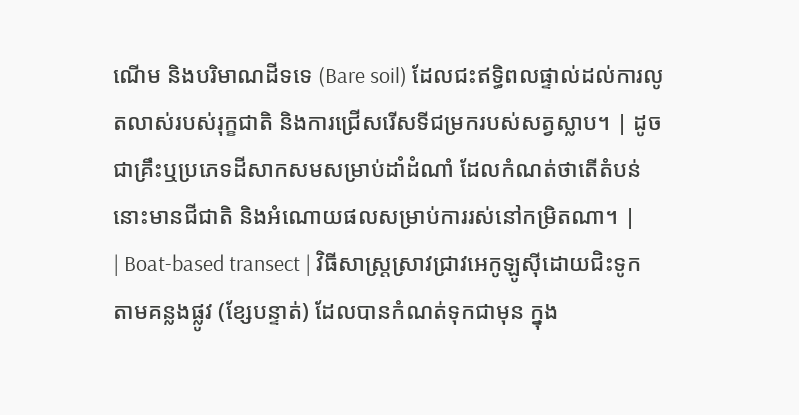ណើម និងបរិមាណដីទទេ (Bare soil) ដែលជះឥទ្ធិពលផ្ទាល់ដល់ការលូតលាស់របស់រុក្ខជាតិ និងការជ្រើសរើសទីជម្រករបស់សត្វស្លាប។ | ដូចជាគ្រឹះឬប្រភេទដីសាកសមសម្រាប់ដាំដំណាំ ដែលកំណត់ថាតើតំបន់នោះមានជីជាតិ និងអំណោយផលសម្រាប់ការរស់នៅកម្រិតណា។ |
| Boat-based transect | វិធីសាស្ត្រស្រាវជ្រាវអេកូឡូស៊ីដោយជិះទូកតាមគន្លងផ្លូវ (ខ្សែបន្ទាត់) ដែលបានកំណត់ទុកជាមុន ក្នុង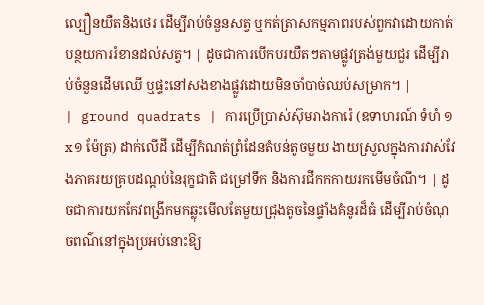ល្បឿនយឺតនិងថេរ ដើម្បីរាប់ចំនួនសត្វ ឬកត់ត្រាសកម្មភាពរបស់ពួកវាដោយកាត់បន្ថយការរំខានដល់សត្វ។ | ដូចជាការបើកបរយឺតៗតាមផ្លូវត្រង់មួយជួរ ដើម្បីរាប់ចំនួនដើមឈើ ឬផ្ទះនៅសងខាងផ្លូវដោយមិនចាំបាច់ឈប់សម្រាក។ |
| ground quadrats | ការប្រើប្រាស់ស៊ុមរាងការ៉េ (ឧទាហរណ៍ ទំហំ ១x១ ម៉ែត្រ) ដាក់លើដី ដើម្បីកំណត់ព្រំដែនតំបន់តូចមួយ ងាយស្រួលក្នុងការវាស់វែងភាគរយគ្របដណ្តប់នៃរុក្ខជាតិ ជម្រៅទឹក និងការជីកកកាយរកមើមចំណី។ | ដូចជាការយកកែវពង្រីកមកឆ្លុះមើលតែមួយជ្រុងតូចនៃផ្ទាំងគំនូរដ៏ធំ ដើម្បីរាប់ចំណុចពណ៌នៅក្នុងប្រអប់នោះឱ្យ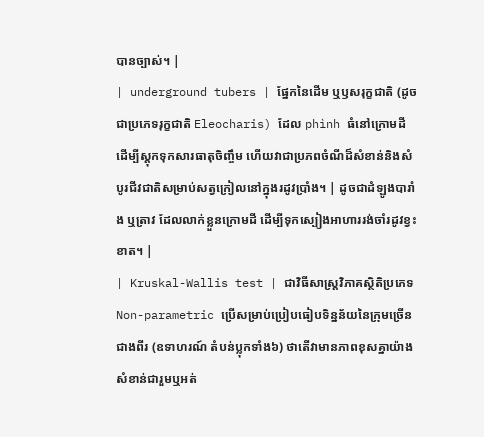បានច្បាស់។ |
| underground tubers | ផ្នែកនៃដើម ឬឫសរុក្ខជាតិ (ដូចជាប្រភេទរុក្ខជាតិ Eleocharis) ដែល phình ធំនៅក្រោមដី ដើម្បីស្តុកទុកសារធាតុចិញ្ចឹម ហើយវាជាប្រភពចំណីដ៏សំខាន់និងសំបូរជីវជាតិសម្រាប់សត្វក្រៀលនៅក្នុងរដូវប្រាំង។ | ដូចជាដំឡូងបារាំង ឬត្រាវ ដែលលាក់ខ្លួនក្រោមដី ដើម្បីទុកស្បៀងអាហាររង់ចាំរដូវខ្វះខាត។ |
| Kruskal-Wallis test | ជាវិធីសាស្ត្រវិភាគស្ថិតិប្រភេទ Non-parametric ប្រើសម្រាប់ប្រៀបធៀបទិន្នន័យនៃក្រុមច្រើនជាងពីរ (ឧទាហរណ៍ តំបន់ប្លុកទាំង៦) ថាតើវាមានភាពខុសគ្នាយ៉ាងសំខាន់ជារួមឬអត់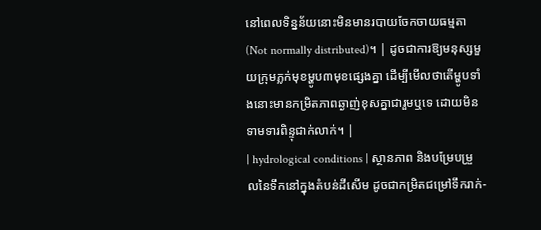នៅពេលទិន្នន័យនោះមិនមានរបាយចែកចាយធម្មតា (Not normally distributed)។ | ដូចជាការឱ្យមនុស្សមួយក្រុមភ្លក់មុខម្ហូប៣មុខផ្សេងគ្នា ដើម្បីមើលថាតើម្ហូបទាំងនោះមានកម្រិតភាពឆ្ងាញ់ខុសគ្នាជារួមឬទេ ដោយមិនទាមទារពិន្ទុជាក់លាក់។ |
| hydrological conditions | ស្ថានភាព និងបម្រែបម្រួលនៃទឹកនៅក្នុងតំបន់ដីសើម ដូចជាកម្រិតជម្រៅទឹករាក់-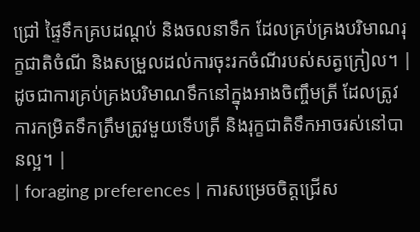ជ្រៅ ផ្ទៃទឹកគ្របដណ្តប់ និងចលនាទឹក ដែលគ្រប់គ្រងបរិមាណរុក្ខជាតិចំណី និងសម្រួលដល់ការចុះរកចំណីរបស់សត្វក្រៀល។ | ដូចជាការគ្រប់គ្រងបរិមាណទឹកនៅក្នុងអាងចិញ្ចឹមត្រី ដែលត្រូវការកម្រិតទឹកត្រឹមត្រូវមួយទើបត្រី និងរុក្ខជាតិទឹកអាចរស់នៅបានល្អ។ |
| foraging preferences | ការសម្រេចចិត្តជ្រើស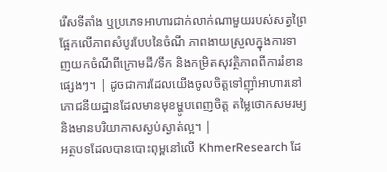រើសទីតាំង ឬប្រភេទអាហារជាក់លាក់ណាមួយរបស់សត្វព្រៃ ផ្អែកលើភាពសំបូរបែបនៃចំណី ភាពងាយស្រួលក្នុងការទាញយកចំណីពីក្រោមដី/ទឹក និងកម្រិតសុវត្ថិភាពពីការរំខានផ្សេងៗ។ | ដូចជាការដែលយើងចូលចិត្តទៅញ៉ាំអាហារនៅភោជនីយដ្ឋានដែលមានមុខម្ហូបពេញចិត្ត តម្លៃថោកសមរម្យ និងមានបរិយាកាសស្ងប់ស្ងាត់ល្អ។ |
អត្ថបទដែលបានបោះពុម្ពនៅលើ KhmerResearch ដែ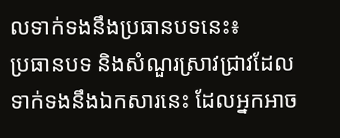លទាក់ទងនឹងប្រធានបទនេះ៖
ប្រធានបទ និងសំណួរស្រាវជ្រាវដែលទាក់ទងនឹងឯកសារនេះ ដែលអ្នកអាច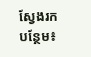ស្វែងរកបន្ថែម៖